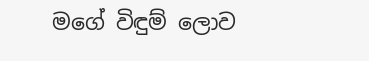මගේ විඳුම් ලොව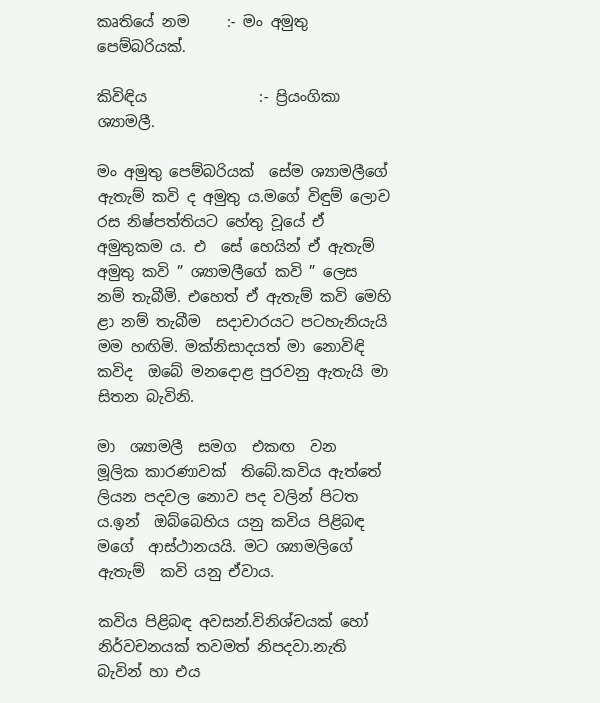කෘතියේ නම     :- මං අමුතු පෙම්බරියක්.

කිවිඳිය               :- ප්‍රියංගිකා ශ්‍යාමලී.

මං අමුතු පෙම්බරියක්  සේම ශ්‍යාමලීගේ ඇතැම් කවි ද අමුතු ය.මගේ විඳුම් ලොව රස නිෂ්පත්තියට හේතු වූයේ ඒ අමුතුකම ය. එ  සේ හෙයින් ඒ ඇතැම් අමුතු කවි ” ශ්‍යාමලීගේ කවි ” ලෙස  නම් තැබීමි. එහෙත් ඒ ඇතැම් කවි මෙහි  ළා නම් තැබීම  සදාචාරයට පටහැනියැයි මම හඟිමි. මක්නිසාදයත් මා නොවිඳි කවිද  ඔබේ මනදොළ පුරවනු ඇතැයි මා සිතන බැවිනි.

මා  ශ්‍යාමලී  සමග  එකඟ  වන  මූලික කාරණාවක්  තිබේ.කවිය ඇත්තේ ලියන පදවල නොව පද වලින් පිටත ය.ඉන්  ඔබ්බෙහිය යනු කවිය පිළිබඳ මගේ  ආස්ථානයයි. මට ශ්‍යාමලිගේ ඇතැම්  කවි යනු ඒවාය.

කවිය පිළිබඳ අවසන්.විනිශ්චයක් හෝ නිර්වචනයක් තවමත් නිපදවා.නැති බැවින් හා එය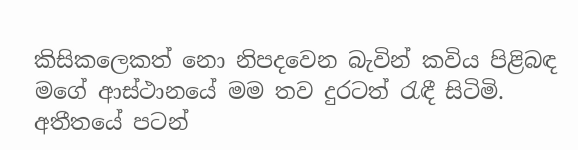කිසිකලෙකත් නො නිපදවෙන බැවින් කවිය පිළිබඳ මගේ ආස්ථානයේ මම තව දුරටත් රැඳී සිටිමි. අතීතයේ පටන්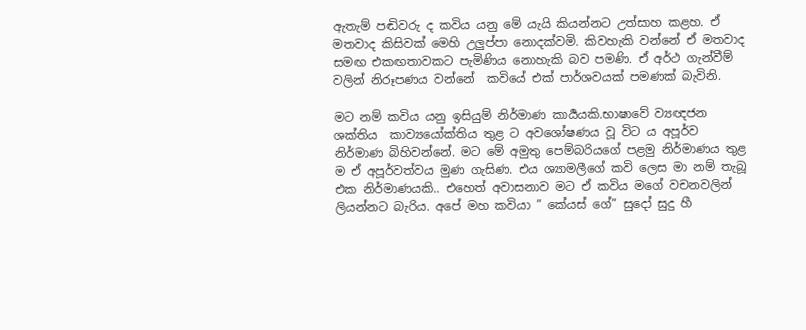ඇතැම් පඬිවරු ද කවිය යනු මේ යැයි කියන්නට උත්සාහ කළහ. ඒ මතවාද කිසිවක් මෙහි උලුප්පා නොදක්වමි. කිවහැකි වන්නේ ඒ මතවාද සමඟ එකඟතාවකට පැමිණිය නොහැකි බව පමණි. ඒ අර්ථ ගැන්වීම් වලින් නිරූපණය වන්නේ  කවියේ එක් පාර්ශවයක් පමණක් බැවිනි.

මට නම් කවිය යනු ඉසියුම් නිර්මාණ කාර්‍යයකි.භාෂාවේ ව්‍යඥජන ශක්තිය  කාව්‍යයෝක්තිය තුළ ට අවශෝෂණය වූ විට ය අපූර්ව නිර්මාණ බිහිවන්නේ. මට මේ අමුතු පෙම්බරියගේ පළමු නිර්මාණය තුළ ම ඒ අපූර්වත්වය මුණ ගැසිණ. එය ශ්‍යාමලීගේ කවි ලෙස මා නම් තැබූ එක නිර්මාණයකි.. එහෙත් අවාසනාව මට ඒ කවිය මගේ වචනවලින් ලියන්නට බැරිය. අපේ මහ කවියා ” කේයස් ගේ” සුදෝ සුදු හී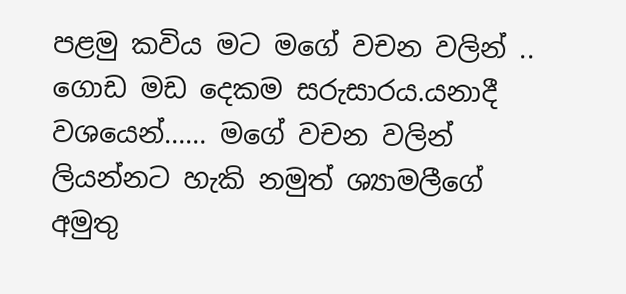පළමු කවිය මට මගේ වචන වලින් .. ගොඩ මඩ දෙකම සරුසාරය.යනාදී වශයෙන්…… මගේ වචන වලින් ලියන්නට හැකි නමුත් ශ්‍යාමලීගේ අමුතු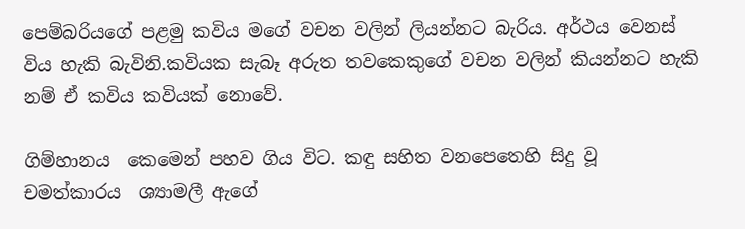පෙම්බරියගේ පළමු කවිය මගේ වචන වලින් ලියන්නට බැරිය. අර්ථය වෙනස් විය හැකි බැවිනි.කවියක සැබෑ අරුත තවකෙකුගේ වචන වලින් කියන්නට හැකි නම් ඒ කවිය කවියක් නොවේ.

ගිම්හානය  කෙමෙන් පහව ගිය විට. කඳු සහිත වනපෙතෙහි සිදු වූ චමත්කාරය  ශ්‍යාමලී ඇගේ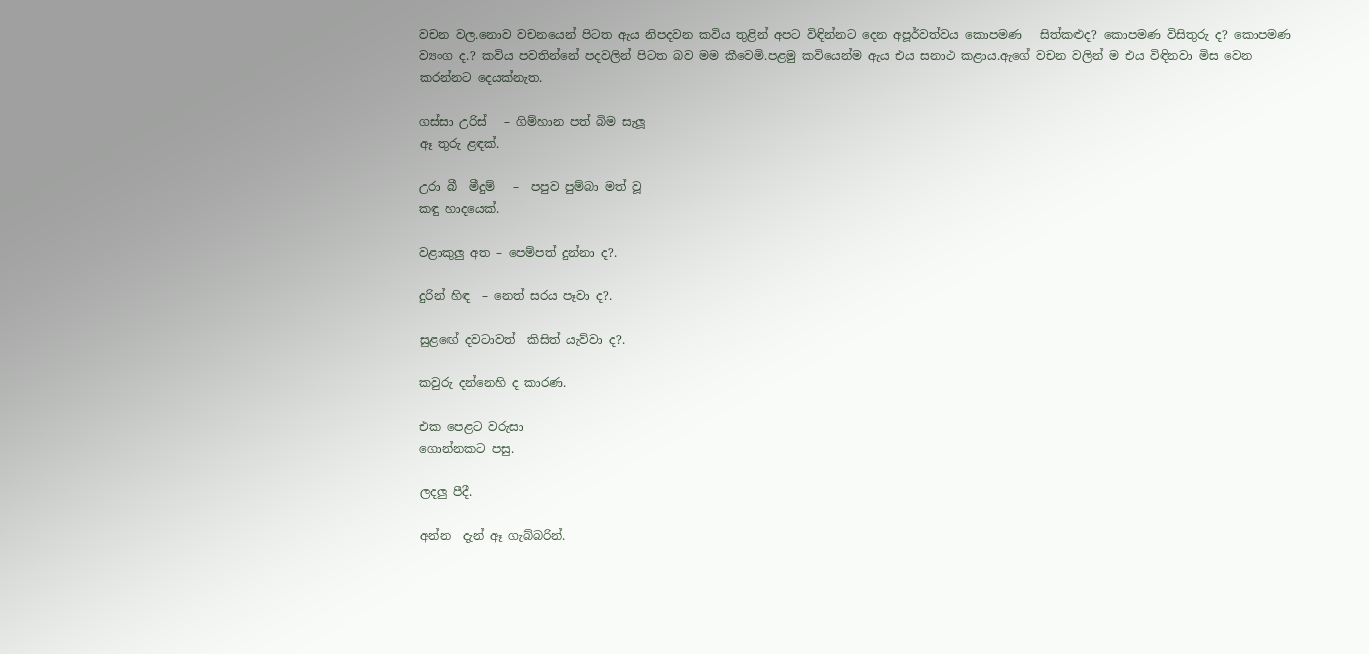වචන වල.නොව වචනයෙන් පිටත ඇය නිපදවන කවිය තුළින් අපට විඳින්නට දෙන අපූර්වත්වය කොපමණ   සිත්කළුද? කොපමණ විසිතුරු ද? කොපමණ ව්‍යංග ද.? කවිය පවතින්නේ පදවලින් පිටත බව මම කීවෙමි.පළමු කවියෙන්ම ඇය එය සනාථ කළාය.ඇගේ වචන වලින් ම එය විඳිනවා මිස වෙන කරන්නට දෙයක්නැත.

ගස්සා උරිස්   – ගිම්හාන පත් බිම සැලූ
ඈ තුරු ළඳක්.

උරා බී  මීදුම්   –  පපුව පුම්බා මත් වූ
කඳු හාදයෙක්.

වළාකුලු අත – පෙම්පත් දුන්නා ද?.

දුරින් හිඳ  – නෙත් සරය පෑවා ද?.

සුළඟේ දවටාවත්  කිසිත් යැව්වා ද?.

කවුරු දන්නෙහි ද කාරණ.

එක පෙළට වරුසා
ගොන්නකට පසු.

ලදලු පීදී.

අන්න  දැන් ඈ ගැබ්බරින්.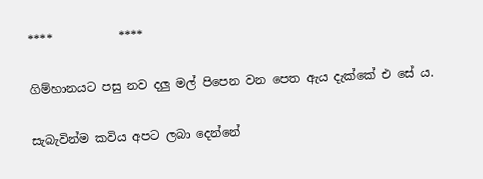****           ****

ගිම්හානයට පසු නව දලු මල් පිපෙන වන පෙත ඇය දැක්කේ එ සේ ය.

සැබැවින්ම කවිය අපට ලබා දෙන්නේ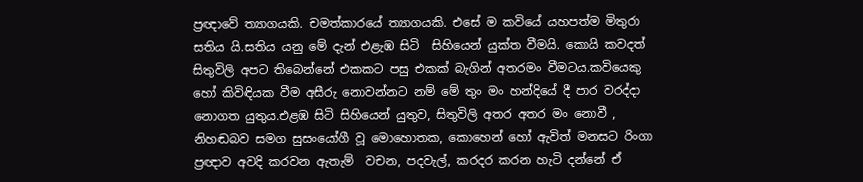ප්‍රඥාවේ ත්‍යාගයකි. චමත්කාරයේ ත්‍යාගයකි. එසේ ම කවියේ යහපත්ම මිතුරා සතිය යි.සතිය යනු මේ දැන් එළැඹ සිටි  සිහියෙන් යුක්ත වීමයි. කොයි කවදත් සිතුවිලි අපට තිබෙන්නේ එකකට පසු එකක් බැගින් අතරමං වීමටය.කවියෙකු හෝ කිවිඳියක වීම අසීරු නොවන්නට නම් මේ තුං මං හන්දියේ දී පාර වරද්දා නොගත යුතුය.එළඹ සිටි සිහියෙන් යුතුව, සිතුවිලි අතර අතර මං නොවී , නිහඬබව සමග සුසංයෝගී වූ මොහොතක, කොහෙන් හෝ ඇවිත් මනසට රිංගා ප්‍රඥාව අවදි කරවන ඇතැම්  වචන, පදවැල්, කරදර කරන හැටි දන්නේ ඒ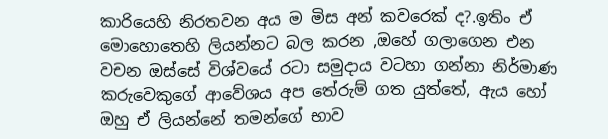කාරියෙහි නිරතවන අය ම මිස අන් කවරෙක් ද?.ඉතිං ඒ මොහොතෙහි ලියන්නට බල කරන ,ඔහේ ගලාගෙන එන වචන ඔස්සේ විශ්වයේ රටා සමුදාය වටහා ගන්නා නිර්මාණ කරුවෙකුගේ ආවේශය අප තේරුම් ගත යුත්තේ, ඇය හෝ ඔහු ඒ ලියන්නේ තමන්ගේ භාව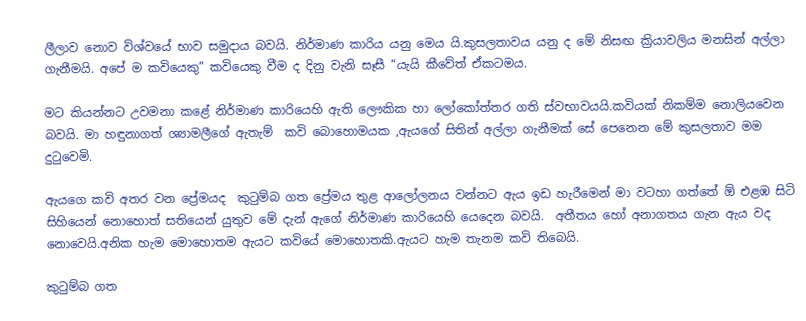ලීලාව නොව විශ්වයේ භාව සමුදාය බවයි. නිර්මාණ කාරිය යනු මෙය යි.කුසලතාවය යනු ද මේ නිසඟ ක්‍රියාවලිය මනසින් අල්ලා ගැනීමයි. අපේ ම කවියෙකු” කවියෙකු වීම ද දිනු වැනි සෑසී “යැයි කීවේත් ඒකටමය.

මට කියන්නට උවමනා කළේ නිර්මාණ කාරියෙහි ඇති ලෞකික හා ලෝකෝත්තර ගති ස්වභාවයයි.කවියක් නිකම්ම නොලියවෙන බවයි. මා හඳුනාගත් ශ්‍යාමලීගේ ඇතැම්  කවි බොහොමයක ,ඇයගේ සිතින් අල්ලා ගැනීමක් සේ පෙනෙන මේ කුසලතාව මම දුටුවෙමි.

ඇයගෙ කවි අතර වන ප්‍රේමයද  කුටුම්බ ගත ප්‍රේමය තුළ ආලෝලනය වන්නට ඇය ඉඩ හැරීමෙන් මා වටහා ගත්තේ ඕ එළඹ සිටි සිහියෙන් නොහොත් සතියෙන් යුතුව මේ දැන් ඇගේ නිර්මාණ කාරියෙහි යෙදෙන බවයි.  අතීතය හෝ අනාගතය ගැන ඇය වද  නොවෙයි.අනික හැම මොහොතම ඇයට කවියේ මොහොතකි.ඇයට හැම තැනම කවි තිබෙයි.

කුටුම්බ ගත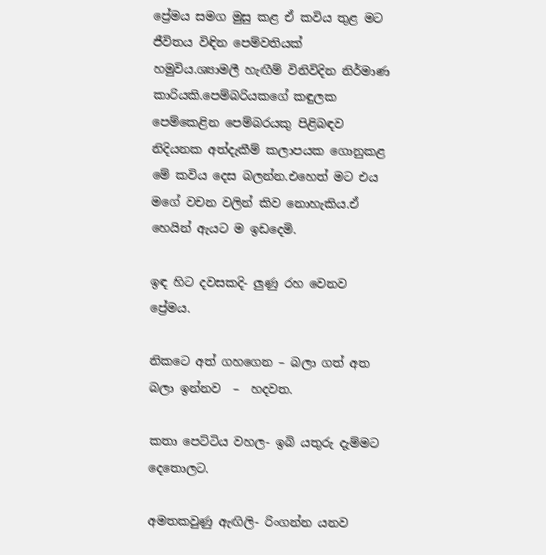ප්‍රේමය සමග මුසු කළ ඒ කවිය තුළ මට ජීවිතය විඳින පෙම්වතියක් හමුවිය.ශ්‍යාමලී හැඟීම් විනිවිදින නිර්මාණ කාරියකි.පෙම්බරියකගේ කඳුලක පෙම්කෙළින පෙම්බරයකු පිළිබඳව නිදියනක අත්දැකීම් කලාපයක ගොනුකළ මේ කවිය දෙස බලන්න.එහෙත් මට එය මගේ වචන වලින් කිව නොහැකිය.ඒ හෙයින් ඇයට ම ඉඩදෙමි.

ඉඳ හිට දවසකදි- ලුණු රහ වෙනව
ප්‍රේමය.

නිකටෙ අත් ගහගෙන – බලා ගත් අත
බලා ඉන්නව  –  හදවත.

කතා පෙට්ටිය වහල- ඉබි යතුරු දැම්මට
දෙතොලට.

අමතකවුණු ඇඟිලි- රිංගන්න යනව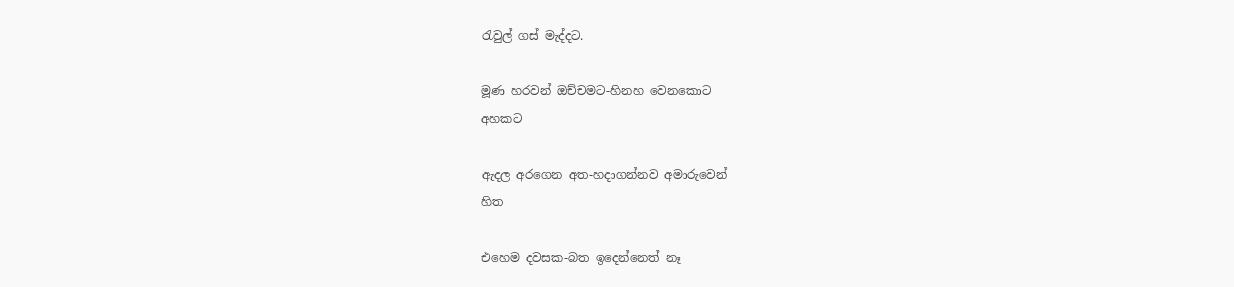රැවුල් ගස් මැද්දට.

මූණ හරවන් ඔච්චමට-හිනහ වෙනකොට
අහකට

ඇදල අරගෙන අත-හදාගන්නව අමාරුවෙන්
හිත

එහෙම දවසක-බත ඉදෙන්නෙත් නෑ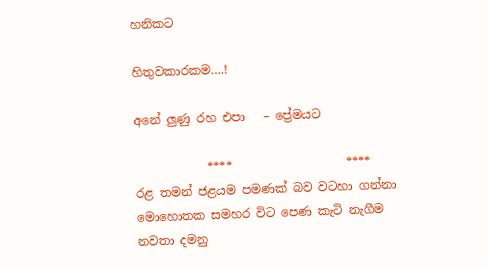හනිකට

හිතුවකාරකම….!

අනේ ලුණු රහ එපා   – ප්‍රේමයට

            ****                   ****
රළ තමන් ජළයම පමණක් බව වටහා ගන්නා මොහොතක සමහර විට පෙණ කැටි නැගීම නවතා දමනු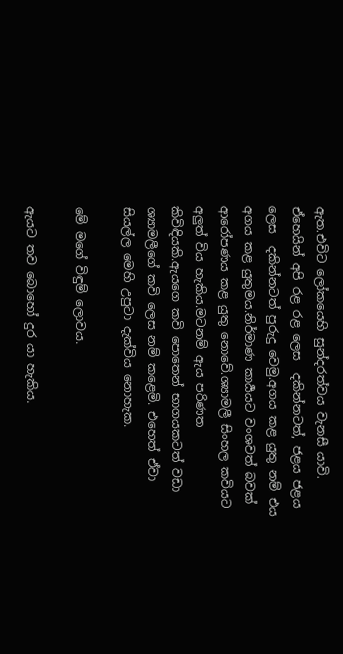ඇත.එවිට ලෝකයෙහි සුන්දරත්වය වැනසී යාවි. ඒහෙයින් අපි රළ රළ ලෙස  දකින්නටත්, ජළය ජළය ලෙස  දකින්නටත් පුරුදු වෙමු.අගය කළ යුතු නම් එය අගය කළ යුතුමය.නිර්මාණ කාර්‍යයට වංශවත් බවක් ආරෝපණය කළ යුතු නොවේ.ශ්‍යාමලී සිංහල කවියට අලුත් විය හැකිය.මටනම් ඇය පරිණත කිවිඳියකි.ඇයගෙ කවි පොතෙන් භාගයකටත් වඩා ශ්‍යාමලීගේ කවි ලෙස නම් කළෙමි. එහෙත් ඒවා සියල්ල මෙහි උපුටා දැක්විය නොහැක.

මේ මගේ විඳුම් ලොවය.

ඇයට තව බොහෝ දුර යා හැකිය.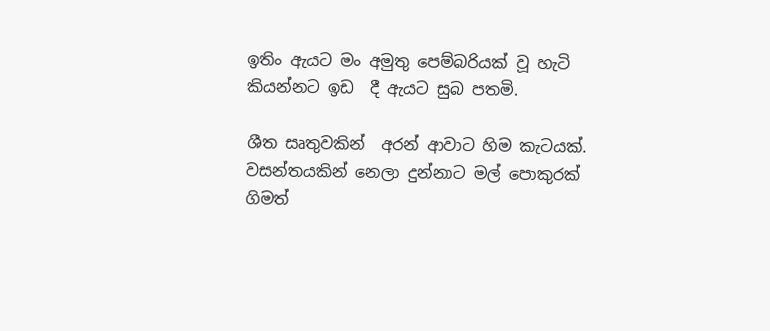ඉතිං ඇයට මං අමුතු පෙම්බරියක් වූ හැටි කියන්නට ඉඩ  දී ඇයට සුබ පතමි.

ශීත සෘතුවකින්  අරන් ආවාට හිම කැටයක්.
වසන්තයකින් නෙලා දුන්නාට මල් පොකුරක්
ගිමත්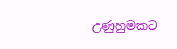උණුහුමකට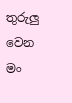තුරුලු වෙන
මං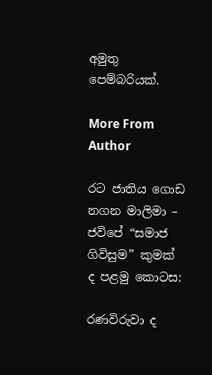අමුතු පෙම්බරියක්.

More From Author

රට ජාතිය ගොඩ නගන මාලිමා – ජවිපේ “සමාජ ගිවිසුම” කුමක් ද පළමු කොටස:

රණවිරුවා ද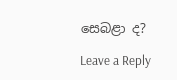සෙබළා ද?

Leave a Reply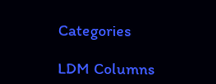Categories

LDM Columns